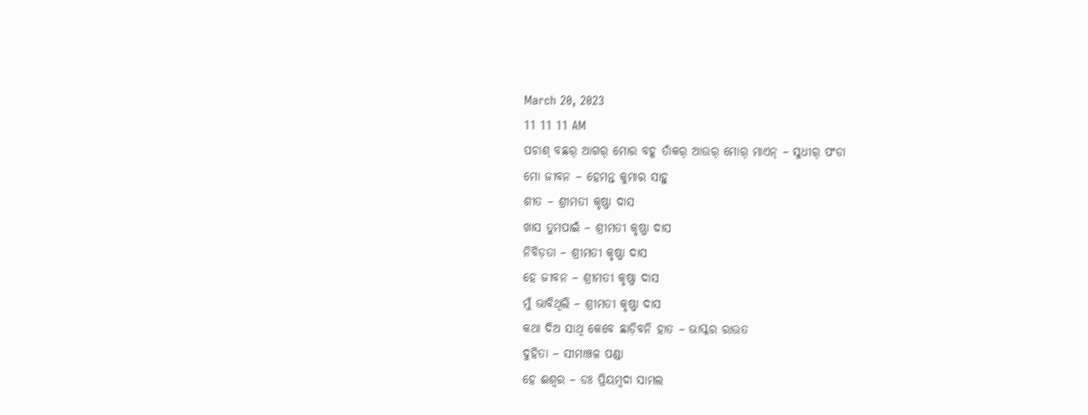March 20, 2023
11 11 11 AM
ପଚାଶ୍‌ ବଛର୍‌ ଆଗର୍‌ ମୋର ବହୂ ତାଁକର୍‌ ଆଉର୍‌ ମୋର୍‌ ମାଏନ୍‌ – ସୁଧୀର୍‌ ପଂଡା
ମୋ ଜୀବନ – ହେମନ୍ତ କୁମାର ସାହୁ ‌
ଶୀତ – ଶ୍ରୀମତୀ କୃଷ୍ଣା ଦାସ
ଖାସ ତୁମପାଇଁ – ଶ୍ରୀମତୀ କୃଷ୍ଣା ଦାସ
ନିବିଡ଼ତା – ଶ୍ରୀମତୀ କୃଷ୍ଣା ଦାସ
ହେ ଜୀବନ – ଶ୍ରୀମତୀ କୃଷ୍ଣା ଦାସ
ମୁଁ ଭାବିଥିଲି – ଶ୍ରୀମତୀ କୃଷ୍ଣା ଦାସ
କଥା ଦିଅ ସାଥି କେବେ ଛାଡ଼ିବନି ହାତ – ଭାସ୍କର ରାଉତ
ଦୁହିତା – ସୀମାଞ୍ଚଳ ପଣ୍ଡା
ହେ ଈଶ୍ବର – ଡଃ ପ୍ରିୟମ୍ବଦା ସାମଲ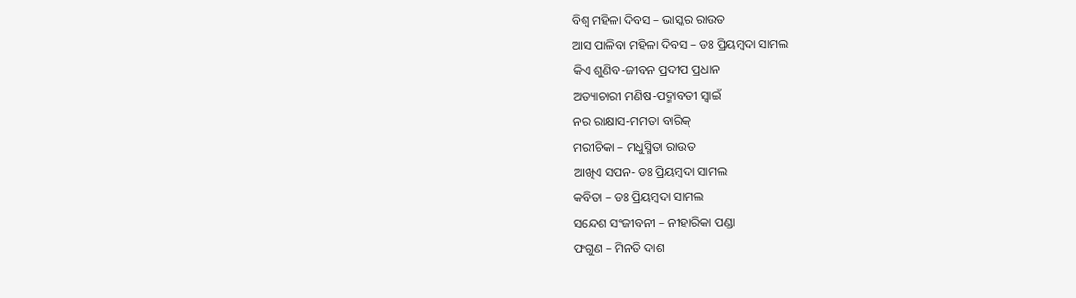ବିଶ୍ବ ମହିଳା ଦିବସ – ଭାସ୍କର ରାଉତ
ଆସ ପାଳିବା ମହିଳା ଦିବସ – ଡଃ ପ୍ରିୟମ୍ବଦା ସାମଲ
କିଏ ଶୁଣିବ-ଜୀବନ ପ୍ରଦୀପ ପ୍ରଧାନ
ଅତ୍ୟାଚାରୀ ମଣିଷ-ପଦ୍ମାବତୀ ସ୍ୱାଇଁ
ନର ରାକ୍ଷାସ-ମମତା ବାରିକ୍
ମରୀଚିକା – ମଧୁସ୍ମିତା ରାଉତ
ଆଖିଏ ସପନ- ଡଃ ପ୍ରିୟମ୍ବଦା ସାମଲ
କବିତା – ଡଃ ପ୍ରିୟମ୍ବଦା ସାମଲ
ସନ୍ଦେଶ ସଂଜୀବନୀ – ନୀହାରିକା ପଣ୍ଡା
ଫଗୁଣ – ମିନତି ଦାଶ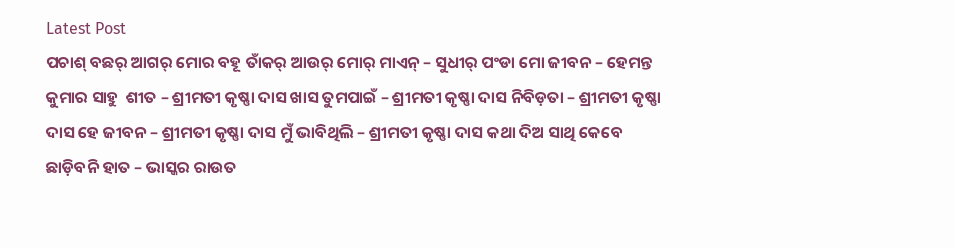Latest Post
ପଚାଶ୍‌ ବଛର୍‌ ଆଗର୍‌ ମୋର ବହୂ ତାଁକର୍‌ ଆଉର୍‌ ମୋର୍‌ ମାଏନ୍‌ – ସୁଧୀର୍‌ ପଂଡା ମୋ ଜୀବନ – ହେମନ୍ତ କୁମାର ସାହୁ ‌ ଶୀତ – ଶ୍ରୀମତୀ କୃଷ୍ଣା ଦାସ ଖାସ ତୁମପାଇଁ – ଶ୍ରୀମତୀ କୃଷ୍ଣା ଦାସ ନିବିଡ଼ତା – ଶ୍ରୀମତୀ କୃଷ୍ଣା ଦାସ ହେ ଜୀବନ – ଶ୍ରୀମତୀ କୃଷ୍ଣା ଦାସ ମୁଁ ଭାବିଥିଲି – ଶ୍ରୀମତୀ କୃଷ୍ଣା ଦାସ କଥା ଦିଅ ସାଥି କେବେ ଛାଡ଼ିବନି ହାତ – ଭାସ୍କର ରାଉତ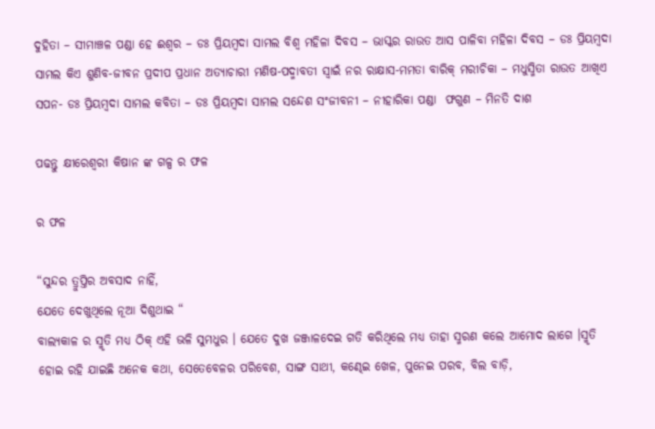ଦୁହିତା – ସୀମାଞ୍ଚଳ ପଣ୍ଡା ହେ ଈଶ୍ବର – ଡଃ ପ୍ରିୟମ୍ବଦା ସାମଲ ବିଶ୍ବ ମହିଳା ଦିବସ – ଭାସ୍କର ରାଉତ ଆସ ପାଳିବା ମହିଳା ଦିବସ – ଡଃ ପ୍ରିୟମ୍ବଦା ସାମଲ କିଏ ଶୁଣିବ-ଜୀବନ ପ୍ରଦୀପ ପ୍ରଧାନ ଅତ୍ୟାଚାରୀ ମଣିଷ-ପଦ୍ମାବତୀ ସ୍ୱାଇଁ ନର ରାକ୍ଷାସ-ମମତା ବାରିକ୍ ମରୀଚିକା – ମଧୁସ୍ମିତା ରାଉତ ଆଖିଏ ସପନ- ଡଃ ପ୍ରିୟମ୍ବଦା ସାମଲ କବିତା – ଡଃ ପ୍ରିୟମ୍ବଦା ସାମଲ ସନ୍ଦେଶ ସଂଜୀବନୀ – ନୀହାରିକା ପଣ୍ଡା  ଫଗୁଣ – ମିନତି ଦାଶ

ପଢନ୍ତୁ କ୍ଷୀରେଶ୍ୱରୀ କିଷାନ ଙ୍କ ଗଳ୍ପ ର ଫଳ

ର ଫଳ

“ସୁନ୍ଦର ତ୍ରୁପ୍ତିର ଅବସାଦ ନାହିଁ,
ଯେତେ ଦେଖୁଥିଲେ ନୂଆ ଦିଶୁଥାଇ “
ବାଲ୍ୟକାଳ ର ସ୍ମୃତି ମଧ୍ୟ ଠିକ୍ ଏହି ଭଳି ସୁମଧୁର । ଯେତେ ଦୁଖ ଜଞ୍ଜାଳଦେଇ ଗତି କରିଥିଲେ ମଧ୍ୟ ତାହା ସ୍ମରଣ କଲେ ଆମୋଦ ଲାଗେ ।ସ୍ମୃତି ହୋଇ ରହି ଯାଇଛି ଅନେକ କଥା, ସେତେବେଳର ପରିବେଶ, ସାଙ୍ଗ ସାଥୀ, କଣ୍ଢେଇ ଖେଳ, ପୁନେଇ ପରବ, ବିଲ ବାଡ଼ି,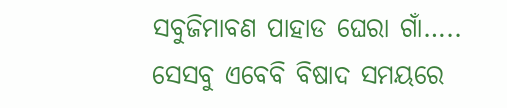ସବୁଜିମାବଣ ପାହାଡ ଘେରା ଗାଁ….. ସେସବୁ ଏବେବି ବିଷାଦ ସମୟରେ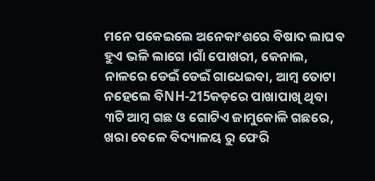ମନେ ପକେଇଲେ ଅନେକାଂଶରେ ବିଷାଦ ଲାଘବ ହୁଏ ଭଳି ଲାଗେ ।ଗାଁ ପୋଖରୀ, କେନାଲ, ନାଳରେ ଡେଇଁ ଡେଇଁ ଗାଧେଇବା, ଆମ୍ବ ତୋଟା ନହେଲେ ବିNH-215କଡ଼ରେ ପାଖାପାଖି ଥିବା ୩ଟି ଆମ୍ବ ଗଛ ଓ ଗୋଟିଏ ଜାମୁକୋଳି ଗଛରେ, ଖରା ବେଳେ ବିଦ୍ୟାଳୟ ରୁ ଫେରି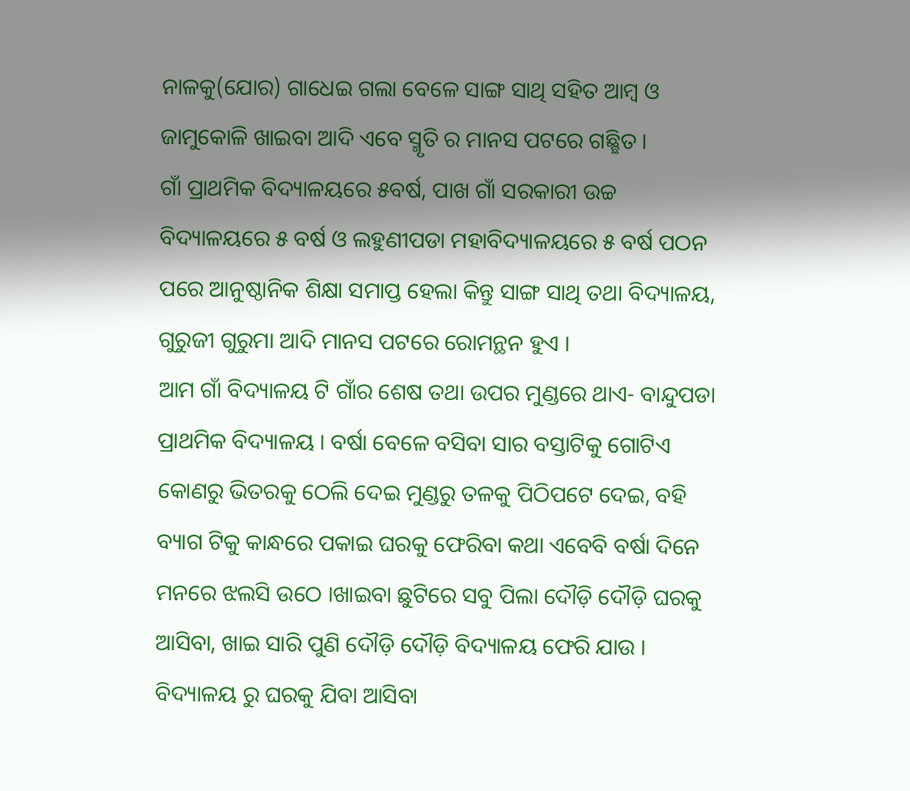ନାଳକୁ(ଯୋର) ଗାଧେଇ ଗଲା ବେଳେ ସାଙ୍ଗ ସାଥି ସହିତ ଆମ୍ବ ଓ ଜାମୁକୋଳି ଖାଇବା ଆଦି ଏବେ ସ୍ମୃତି ର ମାନସ ପଟରେ ଗଛ୍ଛିତ ।
ଗାଁ ପ୍ରାଥମିକ ବିଦ୍ୟାଳୟରେ ୫ବର୍ଷ, ପାଖ ଗାଁ ସରକାରୀ ଉଚ୍ଚ ବିଦ୍ୟାଳୟରେ ୫ ବର୍ଷ ଓ ଲହୁଣୀପଡା ମହାବିଦ୍ୟାଳୟରେ ୫ ବର୍ଷ ପଠନ ପରେ ଆନୁଷ୍ଠାନିକ ଶିକ୍ଷା ସମାପ୍ତ ହେଲା କିନ୍ତୁ ସାଙ୍ଗ ସାଥି ତଥା ବିଦ୍ୟାଳୟ, ଗୁରୁଜୀ ଗୁରୁମା ଆଦି ମାନସ ପଟରେ ରୋମନ୍ଥନ ହୁଏ ।
ଆମ ଗାଁ ବିଦ୍ୟାଳୟ ଟି ଗାଁର ଶେଷ ତଥା ଉପର ମୁଣ୍ଡରେ ଥାଏ- ବାନ୍ଦୁପଡା ପ୍ରାଥମିକ ବିଦ୍ୟାଳୟ । ବର୍ଷା ବେଳେ ବସିବା ସାର ବସ୍ତାଟିକୁ ଗୋଟିଏ କୋଣରୁ ଭିତରକୁ ଠେଲି ଦେଇ ମୁଣ୍ଡରୁ ତଳକୁ ପିଠିପଟେ ଦେଇ, ବହି ବ୍ୟାଗ ଟିକୁ କାନ୍ଧରେ ପକାଇ ଘରକୁ ଫେରିବା କଥା ଏବେବି ବର୍ଷା ଦିନେ ମନରେ ଝଲସି ଉଠେ ।ଖାଇବା ଛୁଟିରେ ସବୁ ପିଲା ଦୌଡ଼ି ଦୌଡ଼ି ଘରକୁ ଆସିବା, ଖାଇ ସାରି ପୁଣି ଦୌଡ଼ି ଦୌଡ଼ି ବିଦ୍ୟାଳୟ ଫେରି ଯାଉ । ବିଦ୍ୟାଳୟ ରୁ ଘରକୁ ଯିବା ଆସିବା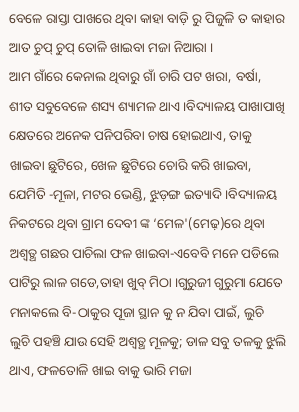ବେଳେ ରାସ୍ତା ପାଖରେ ଥିବା କାହା ବାଡ଼ି ରୁ ପିଜୁଳି ତ କାହାର ଆତ ଚୁପ୍ ଚୁପ୍ ତୋଳି ଖାଇବା ମଜା ନିଆରା ।
ଆମ ଗାଁରେ କେନାଲ ଥିବାରୁ ଗାଁ ଚାରି ପଟ ଖରା, ବର୍ଷା, ଶୀତ ସବୁବେଳେ ଶସ୍ୟ ଶ୍ୟାମଳ ଥାଏ ।ବିଦ୍ୟାଳୟ ପାଖାପାଖି କ୍ଷେତରେ ଅନେକ ପନିପରିବା ଚାଷ ହୋଇଥାଏ, ତାକୁ ଖାଇବା ଛୁଟିରେ, ଖେଳ ଛୁଟିରେ ଚୋରି କରି ଖାଇବା, ଯେମିତି -ମୂଳା, ମଟର ଭେଣ୍ଡି, ଝୁଡ଼ଙ୍ଗ ଇତ୍ୟାଦି ।ବିଦ୍ୟାଳୟ ନିକଟରେ ଥିବା ଗ୍ରାମ ଦେବୀ ଙ୍କ ‘ମେଳ'(ମେଢ଼)ରେ ଥିବା ଅଶ୍ୱତ୍ଥ ଗଛର ପାଚିଲା ଫଳ ଖାଇବା-ଏବେବି ମନେ ପଡିଲେ ପାଟିରୁ ଲାଳ ଗଡେ,ତାହା ଖୁବ୍ ମିଠା ।ଗୁରୁଜୀ ଗୁରୁମା ଯେତେ ମନାକଲେ ବି-ଠାକୁର ପୂଜା ସ୍ଥାନ କୁ ନ ଯିବା ପାଇଁ, ଲୁଚି ଲୁଚି ପହଞ୍ଚି ଯାଉ ସେହି ଅଶ୍ୱତ୍ଥ ମୂଳକୁ; ଡାଳ ସବୁ ତଳକୁ ଝୁଲି ଥାଏ, ଫଳତୋଳି ଖାଇ ବାକୁ ଭାରି ମଜା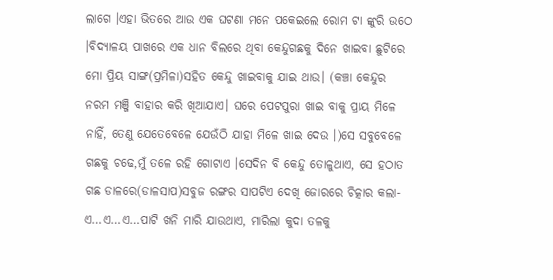ଲାଗେ ।ଏହା ଭିତରେ ଆଉ ଏକ ଘଟଣା ମନେ ପକେଇଲେ ରୋମ ଟା ଙ୍କୁରି ଉଠେ ।ବିଦ୍ୟାଳୟ ପାଖରେ ଏକ ଧାନ ବିଲରେ ଥିବା କେନ୍ଦୁଗଛକୁ ଦିନେ ଖାଇବା ଛୁଟିରେ ମୋ ପ୍ରିୟ ସାଙ୍ଗ(ପ୍ରମିଳା)ସହିତ କେନ୍ଦୁ ଖାଇବାକୁ ଯାଇ ଥାଉ। (କଞ୍ଚା କେନ୍ଦୁର ନରମ ମଞ୍ଜି ବାହାର କରି ଖିଆଯାଏ। ଘରେ ପେଟପୁରା ଖାଇ ବାକୁ ପ୍ରାୟ ମିଳେ ନାହିଁ, ତେଣୁ ଯେତେବେଳେ ଯେଉଁଠି ଯାହା ମିଳେ ଖାଇ ଦେଉ ।)ସେ ସବୁବେଳେ ଗଛକୁ ଚଢେ,ମୁଁ ତଳେ ରହି ଗୋଟାଏ ।ସେଦିନ ବି କେନ୍ଦୁ ତୋଳୁଥାଏ, ସେ ହଠାତ ଗଛ ଡାଳରେ(ଡାଳସାପ)ସବୁଜ ରଙ୍ଗର ସାପଟିଏ ଦେଖି ଜୋରରେ ଚିତ୍କାର କଲା- ଏ…ଏ…ଏ…ପାଟି ଖନି ମାରି ଯାଉଥାଏ, ମାରିଲା କୁଦା ତଳକୁ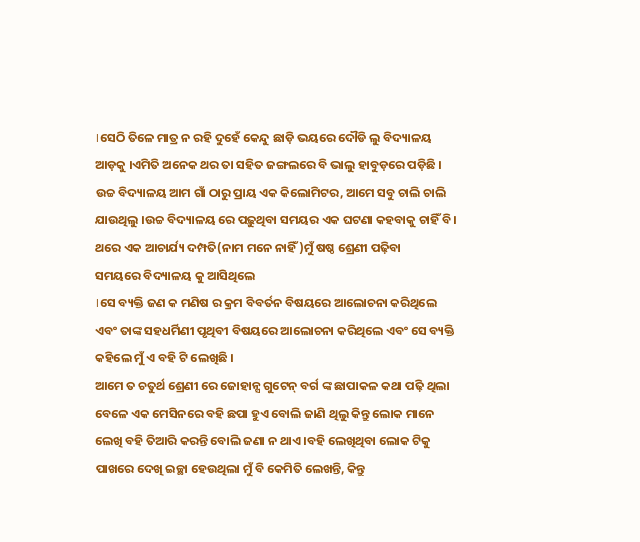।ସେଠି ତିଳେ ମାତ୍ର ନ ରହି ଦୁହେଁ କେନ୍ଦୁ ଛାଡ଼ି ଭୟରେ ଦୌଡି ଲୁ ବିଦ୍ୟାଳୟ ଆଡ଼କୁ ।ଏମିତି ଅନେକ ଥର ତା ସହିତ ଜଙ୍ଗଲରେ ବି ଭାଲୁ ହାବୁଡ଼ରେ ପଡ଼ିଛି ।
ଉଚ୍ଚ ବିଦ୍ୟାଳୟ ଆମ ଗାଁ ଠାରୁ ପ୍ରାୟ ଏକ କିଲୋମିଟର, ଆମେ ସବୁ ଚାଲି ଚାଲି ଯାଉଥିଲୁ ।ଉଚ୍ଚ ବିଦ୍ୟାଳୟ ରେ ପଢ଼ୁଥିବା ସମୟର ଏକ ଘଟଣା କହବାକୁ ଚାହିଁ ବି। ଥରେ ଏକ ଆଚାର୍ଯ୍ୟ ଦମ୍ପତି(ନାମ ମନେ ନାହିଁ)ମୁଁ ଷଷ୍ଠ ଶ୍ରେଣୀ ପଢ଼ିବା
ସମୟରେ ବିଦ୍ୟାଳୟ କୁ ଆସିଥିଲେ
।ସେ ବ୍ୟକ୍ତି ଜଣ କ ମଣିଷ ର କ୍ରମ ବିବର୍ତନ ବିଷୟରେ ଆଲୋଚନା କରିଥିଲେ ଏବଂ ତାଙ୍କ ସହଧର୍ମିଣୀ ପୃଥିବୀ ବିଷୟରେ ଆଲୋଚନା କରିଥିଲେ ଏବଂ ସେ ବ୍ୟକ୍ତି କହିଲେ ମୁଁ ଏ ବହି ଟି ଲେଖିଛି ।
ଆମେ ତ ଚତୁର୍ଥ ଶ୍ରେଣୀ ରେ ଜୋହାନ୍ସ ଗୁଟେନ୍ ବର୍ଗ ଙ୍କ ଛାପାକଳ କଥା ପଢ଼ି ଥିଲା ବେଳେ ଏକ ମେସିନରେ ବହି ଛପା ହୁଏ ବୋଲି ଜାଣି ଥିଲୁ କିନ୍ତୁ ଲୋକ ମାନେ ଲେଖି ବହି ତିଆରି କରନ୍ତି ବୋଲି ଜଣା ନ ଥାଏ ।ବହି ଲେଖିଥିବା ଲୋକ ଟିକୁ ପାଖରେ ଦେଖି ଇଚ୍ଛା ହେଉଥିଲା ମୁଁ ବି କେମିତି ଲେଖନ୍ତି, କିନ୍ତୁ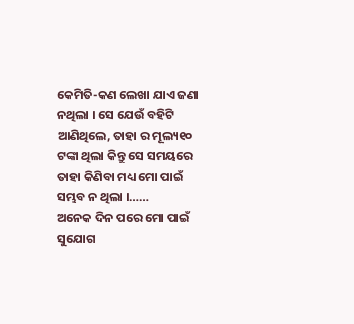କେମିତି-କଣ ଲେଖା ଯାଏ ଜଣା ନଥିଲା । ସେ ଯେଉଁ ବହିଟି ଆଣିଥିଲେ, ତାହା ର ମୂଲ୍ୟ୧୦ ଟଙ୍କା ଥିଲା କିନ୍ତୁ ସେ ସମୟରେ ତାହା କିଣିବା ମଧ୍ୟ ମୋ ପାଇଁ ସମ୍ଭବ ନ ଥିଲା ।……
ଅନେକ ଦିନ ପରେ ମୋ ପାଇଁ ସୁଯୋଗ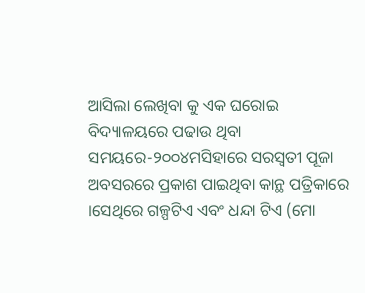ଆସିଲା ଲେଖିବା କୁ ଏକ ଘରୋଇ ବିଦ୍ୟାଳୟରେ ପଢାଉ ଥିବା ସମୟରେ-୨୦୦୪ମସିହାରେ ସରସ୍ୱତୀ ପୂଜା ଅବସରରେ ପ୍ରକାଶ ପାଇଥିବା କାନ୍ଥ ପତ୍ରିକାରେ ।ସେଥିରେ ଗଳ୍ପଟିଏ ଏବଂ ଧନ୍ଦା ଟିଏ (ମୋ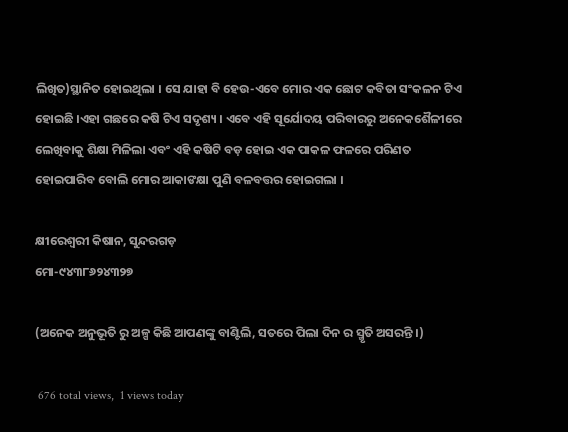ଲିଖିତ)ସ୍ଥାନିତ ହୋଇଥିଲା । ସେ ଯାହା ବି ହେଉ-ଏବେ ମୋର ଏକ ଛୋଟ କବିତା ସଂକଳନ ଟିଏ ହୋଇଛି ।ଏହା ଗଛରେ କଷି ଟିଏ ସଦୃଶ୍ୟ । ଏବେ ଏହି ସୂର୍ଯୋଦୟ ପରିବାରରୁ ଅନେକଶୈଳୀରେ ଲେଖିବାକୁ ଶିକ୍ଷା ମିଳିଲା ଏବଂ ଏହି କଷିଟି ବଡ଼ ହୋଇ ଏକ ପାକଳ ଫଳରେ ପରିଣତ ହୋଇପାରିବ ବୋଲି ମୋର ଆକାଙକ୍ଷା ପୁଣି ବଳବତ୍ତର ହୋଇଗଲା ।

କ୍ଷୀରେଶ୍ୱରୀ କିଷାନ, ସୁନ୍ଦରଗଡ଼
ମୋ-୯୪୩୮୬୨୪୩୨୭

(ଅନେକ ଅନୁଭୂତି ରୁ ଅଳ୍ପ କିଛି ଆପଣଙ୍କୁ ବାଣ୍ଟିଲି, ସତରେ ପିଲା ଦିନ ର ସ୍ମୃତି ଅସରନ୍ତି ।)

 676 total views,  1 views today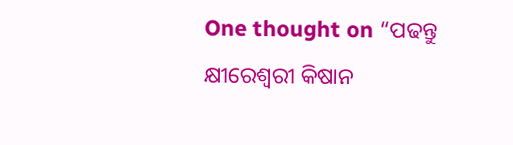One thought on “ପଢନ୍ତୁ କ୍ଷୀରେଶ୍ୱରୀ କିଷାନ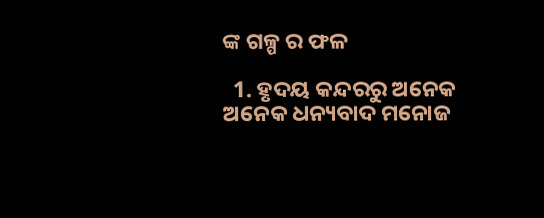ଙ୍କ ଗଳ୍ପ ର ଫଳ

  1. ହୃଦୟ କନ୍ଦରରୁ ଅନେକ ଅନେକ ଧନ୍ୟବାଦ ମନୋଜ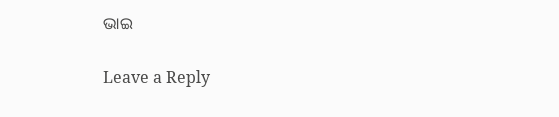ଭାଇ

Leave a Reply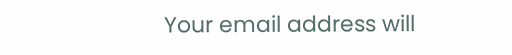Your email address will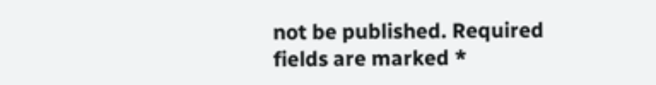not be published. Required fields are marked *